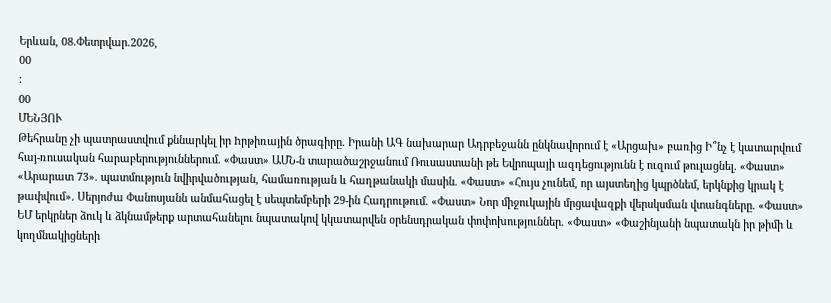Երևան, 08.Փետրվար.2026,
00
:
00
ՄԵՆՅՈՒ
Թեհրանը չի պատրաստվում քննարկել իր hրթիռային ծրագիրը. Իրանի ԱԳ նախարար Ադրբեջանն ընկնավորում է «Արցախ» բառից Ի՞նչ է կատարվում հայ-ռուսական հարաբերություններում. «Փաստ» ԱՄՆ-ն տարածաշրջանում Ռուսաստանի թե Եվրոպայի ազդեցությունն է ուզում թուլացնել. «Փաստ» «Արարատ 73». պատմություն նվիրվածության, համառության և հաղթանակի մասին. «Փաստ» «Հույս չունեմ, որ այստեղից կպրծնեմ, երկնքից կրակ է թափվում». Սերյոժա Փանոսյանն անմահացել է սեպտեմբերի 29-ին Հադրութում. «Փաստ» Նոր միջուկային մրցավազքի վերսկսման վտանգները. «Փաստ» ԵՄ երկրներ ձուկ և ձկնամթերք արտահանելու նպատակով կկատարվեն օրենսդրական փոփոխություններ. «Փաստ» «Փաշինյանի նպատակն իր թիմի և կողմնակիցների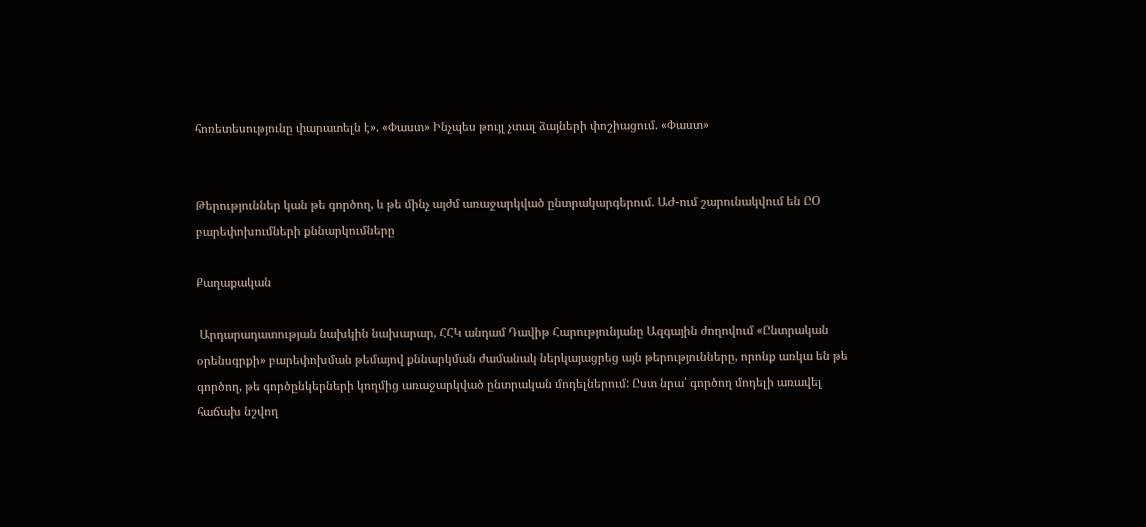հոռետեսությունը փարատելն է». «Փաստ» Ինչպես թույլ չտալ ձայների փոշիացում. «Փաստ»


Թերություններ կան թե գործող, և թե մինչ այժմ առաջարկված ընտրակարգերում. ԱԺ-ում շարունակվում են ԸՕ բարեփոխումների քննարկումները

Քաղաքական

 Արդարադատության նախկին նախարար, ՀՀԿ անդամ Դավիթ Հարությունյանը Ազգային ժողովում «Ընտրական օրենսգրքի» բարեփոխման թեմայով քննարկման ժամանակ ներկայացրեց այն թերությունները, որոնք առկա են թե գործող, թե գործընկերների կողմից առաջարկված ընտրական մոդելներում: Ըստ նրա՝ գործող մոդելի առավել հաճախ նշվող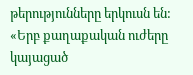թերությունները երկուսն են: «Երբ քաղաքական ուժերը կայացած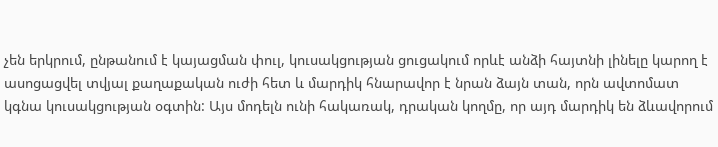չեն երկրում, ընթանում է կայացման փուլ, կուսակցության ցուցակում որևէ անձի հայտնի լինելը կարող է ասոցացվել տվյալ քաղաքական ուժի հետ և մարդիկ հնարավոր է նրան ձայն տան, որն ավտոմատ կգնա կուսակցության օգտին: Այս մոդելն ունի հակառակ, դրական կողմը, որ այդ մարդիկ են ձևավորում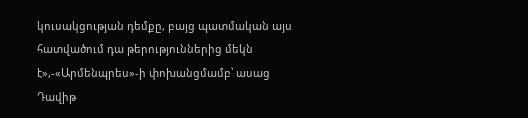կուսակցության դեմքը, բայց պատմական այս հատվածում դա թերություններից մեկն է»,-«Արմենպրես»-ի փոխանցմամբ՝ ասաց Դավիթ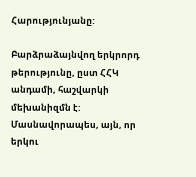Հարությունյանը:

Բարձրաձայնվող երկրորդ թերությունը, ըստ ՀՀԿ անդամի, հաշվարկի մեխանիզմն է: Մասնավորապես, այն, որ երկու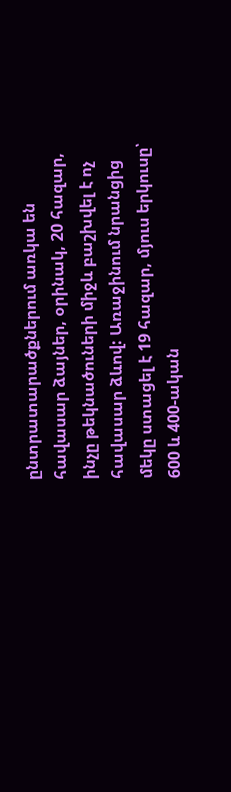ընտրատարածքներում առկա են հավասար ձայներ, օրինակ, 20 հազար, ինչը թեկնածուների միջև բաշխվել է ոչ հավասար ձևով: Առաջինում նրանցից մեկը ստացել է 19 հազար, մյուս երկուսը՝ 600 և 400-ական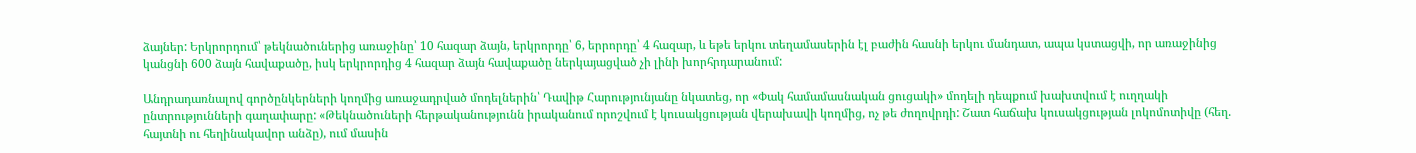ձայներ: Երկրորդում՝ թեկնածուներից առաջինը՝ 10 հազար ձայն, երկրորդը՝ 6, երրորդը՝ 4 հազար, և եթե երկու տեղամասերին էլ բաժին հասնի երկու մանդատ, ապա կստացվի, որ առաջինից կանցնի 600 ձայն հավաքածը, իսկ երկրորդից 4 հազար ձայն հավաքածը ներկայացված չի լինի խորհրդարանում:

Անդրադառնալով գործընկերների կողմից առաջադրված մոդելներին՝ Դավիթ Հարությունյանը նկատեց, որ «Փակ համամասնական ցուցակի» մոդելի դեպքում խախտվում է ուղղակի ընտրությունների գաղափարը: «Թեկնածուների հերթականությունն իրականում որոշվում է կուսակցության վերախավի կողմից, ոչ թե ժողովրդի: Շատ հաճախ կուսակցության լոկոմոտիվը (հեղ. հայտնի ու հեղինակավոր անձը), ում մասին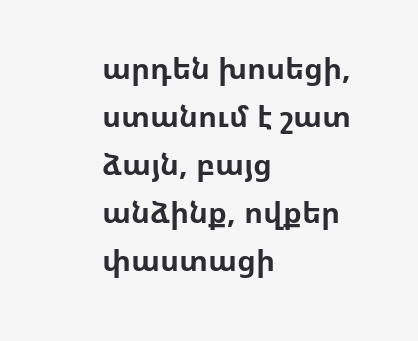արդեն խոսեցի, ստանում է շատ ձայն, բայց անձինք, ովքեր փաստացի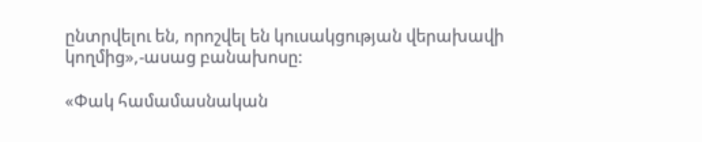ընտրվելու են, որոշվել են կուսակցության վերախավի կողմից»,-ասաց բանախոսը:

«Փակ համամասնական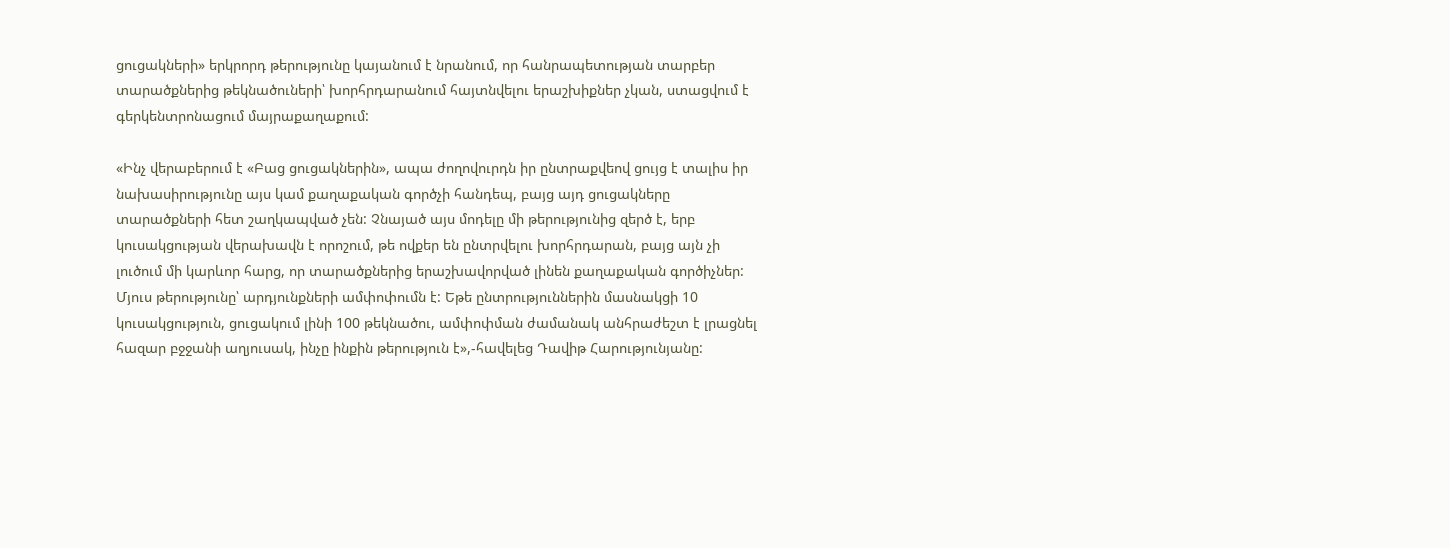ցուցակների» երկրորդ թերությունը կայանում է նրանում, որ հանրապետության տարբեր տարածքներից թեկնածուների՝ խորհրդարանում հայտնվելու երաշխիքներ չկան, ստացվում է  գերկենտրոնացում մայրաքաղաքում:

«Ինչ վերաբերում է «Բաց ցուցակներին», ապա ժողովուրդն իր ընտրաքվեով ցույց է տալիս իր նախասիրությունը այս կամ քաղաքական գործչի հանդեպ, բայց այդ ցուցակները տարածքների հետ շաղկապված չեն: Չնայած այս մոդելը մի թերությունից զերծ է, երբ կուսակցության վերախավն է որոշում, թե ովքեր են ընտրվելու խորհրդարան, բայց այն չի լուծում մի կարևոր հարց, որ տարածքներից երաշխավորված լինեն քաղաքական գործիչներ: Մյուս թերությունը՝ արդյունքների ամփոփումն է: Եթե ընտրություններին մասնակցի 10 կուսակցություն, ցուցակում լինի 100 թեկնածու, ամփոփման ժամանակ անհրաժեշտ է լրացնել հազար բջջանի աղյուսակ, ինչը ինքին թերություն է»,-հավելեց Դավիթ Հարությունյանը: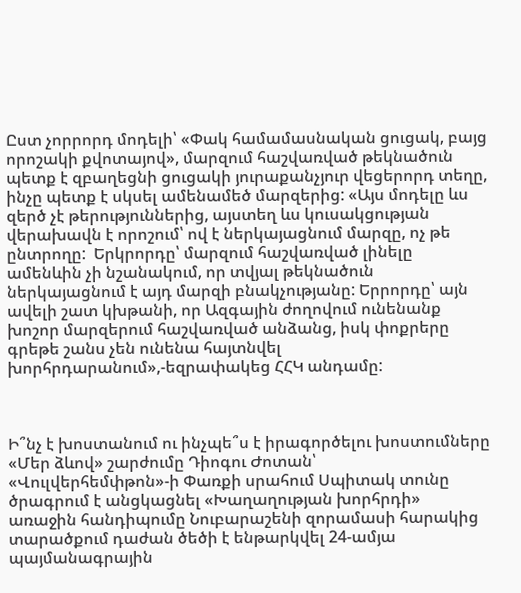Ըստ չորրորդ մոդելի՝ «Փակ համամասնական ցուցակ, բայց որոշակի քվոտայով», մարզում հաշվառված թեկնածուն պետք է զբաղեցնի ցուցակի յուրաքանչյուր վեցերորդ տեղը, ինչը պետք է սկսել ամենամեծ մարզերից: «Այս մոդելը ևս զերծ չէ թերություններից, այստեղ ևս կուսակցության վերախավն է որոշում՝ ով է ներկայացնում մարզը, ոչ թե ընտրողը:  Երկրորդը՝ մարզում հաշվառված լինելը ամենևին չի նշանակում, որ տվյալ թեկնածուն ներկայացնում է այդ մարզի բնակչությանը: Երրորդը՝ այն ավելի շատ կխթանի, որ Ազգային ժողովում ունենանք խոշոր մարզերում հաշվառված անձանց, իսկ փոքրերը գրեթե շանս չեն ունենա հայտնվել խորհրդարանում»,-եզրափակեց ՀՀԿ անդամը:



Ի՞նչ է խոստանում ու ինչպե՞ս է իրագործելու խոստումները «Մեր ձևով» շարժումը Դիոգու Ժոտան՝ «Վուլվերհեմփթոն»-ի Փառքի սրահում Սպիտակ տունը ծրագրում է անցկացնել «Խաղաղության խորհրդի» առաջին հանդիպումը Նուբարաշենի զորամասի հարակից տարածքում դաժան ծեծի է ենթարկվել 24-ամյա պայմանագրային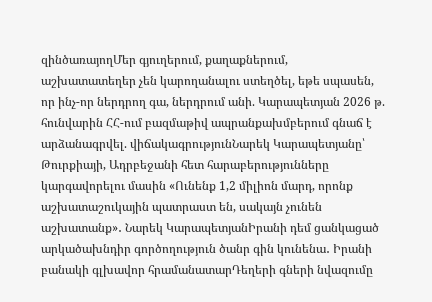զինծառայողՄեր գյուղերում, քաղաքներում, աշխատատեղեր չեն կարողանալու ստեղծել, եթե սպասեն, որ ինչ-որ ներդրող գա, ներդրում անի. Կարապետյան 2026 թ. հունվարին ՀՀ-ում բազմաթիվ ապրանքախմբերում գնաճ է արձանագրվել. վիճակագրությունՆարեկ Կարապետյանը՝ Թուրքիայի, Ադրբեջանի հետ հարաբերությունները կարգավորելու մասին «Ունենք 1,2 միլիոն մարդ, որոնք աշխատաշուկային պատրաստ են, սակայն չունեն աշխատանք»․ Նարեկ ԿարապետյանԻրանի դեմ ցանկացած արկածախնդիր գործողություն ծանր գին կունենա․ Իրանի բանակի գլխավոր հրամանատարԴեղերի գների նվազումը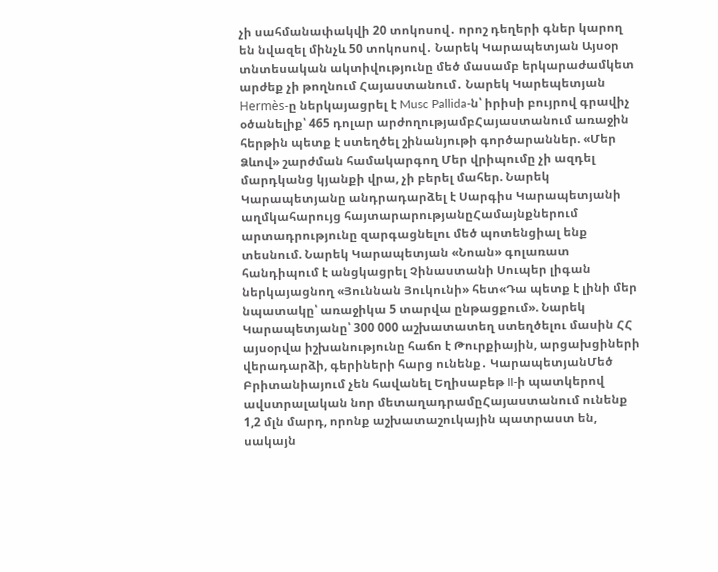չի սահմանափակվի 20 տոկոսով․ որոշ դեղերի գներ կարող են նվազել մինչև 50 տոկոսով․ Նարեկ Կարապետյան Այսօր տնտեսական ակտիվությունը մեծ մասամբ երկարաժամկետ արժեք չի թողնում Հայաստանում․ Նարեկ Կարեպետյան Hermès-ը ներկայացրել է Musc Pallida-ն՝ իրիսի բույրով գրավիչ օծանելիք՝ 465 դոլար արժողությամբՀայաստանում առաջին հերթին պետք է ստեղծել շինանյութի գործարաններ. «Մեր Ձևով» շարժման համակարգող Մեր վրիպումը չի ազդել մարդկանց կյանքի վրա, չի բերել մահեր. Նարեկ Կարապետյանը անդրադարձել է Սարգիս Կարապետյանի աղմկահարույց հայտարարությանըՀամայնքներում արտադրությունը զարգացնելու մեծ պոտենցիալ ենք տեսնում. Նարեկ Կարապետյան «Նոան» գոլառատ հանդիպում է անցկացրել Չինաստանի Սուպեր լիգան ներկայացնող «Յուննան Յուկունի» հետ«Դա պետք է լինի մեր նպատակը՝ առաջիկա 5 տարվա ընթացքում». Նարեկ Կարապետյանը՝ 300 000 աշխատատեղ ստեղծելու մասին ՀՀ այսօրվա իշխանությունը հաճո է Թուրքիային, արցախցիների վերադարձի, գերիների հարց ունենք․ ԿարապետյանՄեծ Բրիտանիայում չեն հավանել Եղիսաբեթ II-ի պատկերով ավստրալական նոր մետաղադրամըՀայաստանում ունենք 1,2 մլն մարդ, որոնք աշխատաշուկային պատրաստ են, սակայն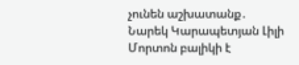չունեն աշխատանք․ Նարեկ Կարապետյան Լիլի Մորտոն բալիկի է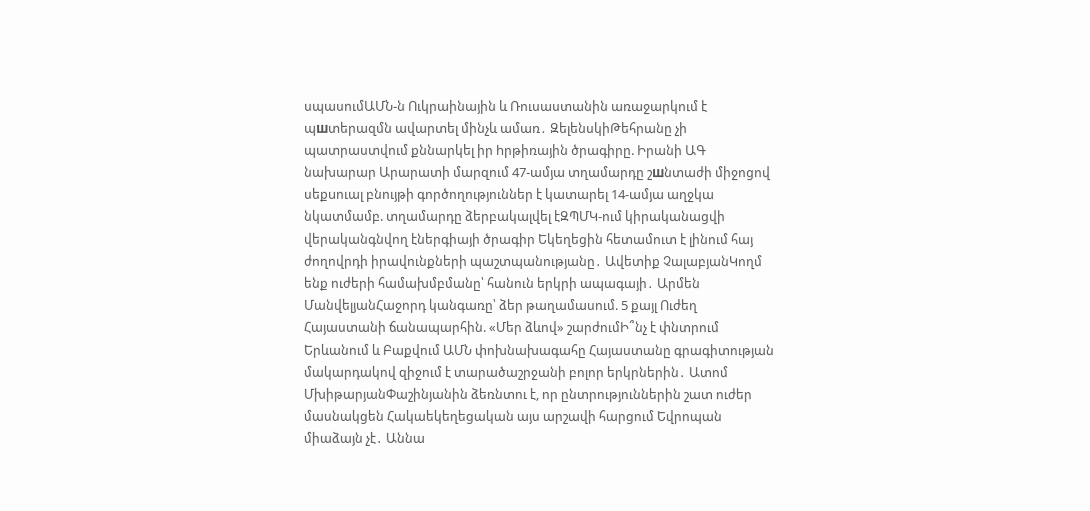սպասումԱՄՆ-ն Ուկրաինային և Ռուսաստանին առաջարկում է պшտերազմն ավարտել մինչև ամառ․ ԶելենսկիԹեհրանը չի պատրաստվում քննարկել իր hրթիռային ծրագիրը. Իրանի ԱԳ նախարար Արարատի մարզում 47-ամյա տղամարդը շшնտաժի միջոցով սեքuուալ բնույթի գործողություններ է կատարել 14-ամյա աղջկա նկատմամբ. տղամարդը ձերբակալվել էԶՊՄԿ-ում կիրականացվի վերականգնվող էներգիայի ծրագիր Եկեղեցին հետամուտ է լինում հայ ժողովրդի իրավունքների պաշտպանությանը․ Ավետիք ՉալաբյանԿողմ ենք ուժերի համախմբմանը՝ հանուն երկրի ապագայի․ Արմեն ՄանվելյանՀաջորդ կանգառը՝ ձեր թաղամասում. 5 քայլ Ուժեղ Հայաստանի ճանապարհին. «Մեր ձևով» շարժումԻ՞նչ է փնտրում Երևանում և Բաքվում ԱՄՆ փոխնախագահը Հայաստանը գրագիտության մակարդակով զիջում է տարածաշրջանի բոլոր երկրներին․ Ատոմ ՄխիթարյանՓաշինյանին ձեռնտու է, որ ընտրություններին շատ ուժեր մասնակցեն Հակաեկեղեցական այս արշավի հարցում Եվրոպան միաձայն չէ․ Աննա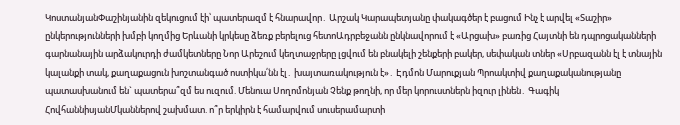ԿոստանյանՓաշինյանին զեկուցում էի՝ պատերազմ է հնարավոր․ Արշակ Կարապետյանը փակագծեր է բացում Ինչ է արվել «Տաշիր» ընկերությունների խմբի կողմից Երևանի կրկեսը ձեռք բերելուց հետոԱդրբեջանն ընկնավորում է «Արցախ» բառից Հայտնի են դպրոցականների գարնանային արձակուրդի ժամկետները Նոր Արեշում կեղտաջրերը լցվում են բնակելի շենքերի բակեր, սեփական տներ «Սրբազանն էլ է տնային կալանքի տակ, քաղաքացուն խոշտանգած ոստիկա՛նն էլ․ խայտառակություն է»․ Էդմոն Մարուքյան Պրոակտիվ քաղաքականությանը պատասխանում են` պատերա՞զմ ես ուզում. Մենուա Սողոմոնյան Չենք թողնի, որ մեր կորուստներն իզուր լինեն․ Գագիկ ՀովհաննիսյանՄկաններով շախմատ. ո՞ր երկիրն է համարվում սուսերամարտի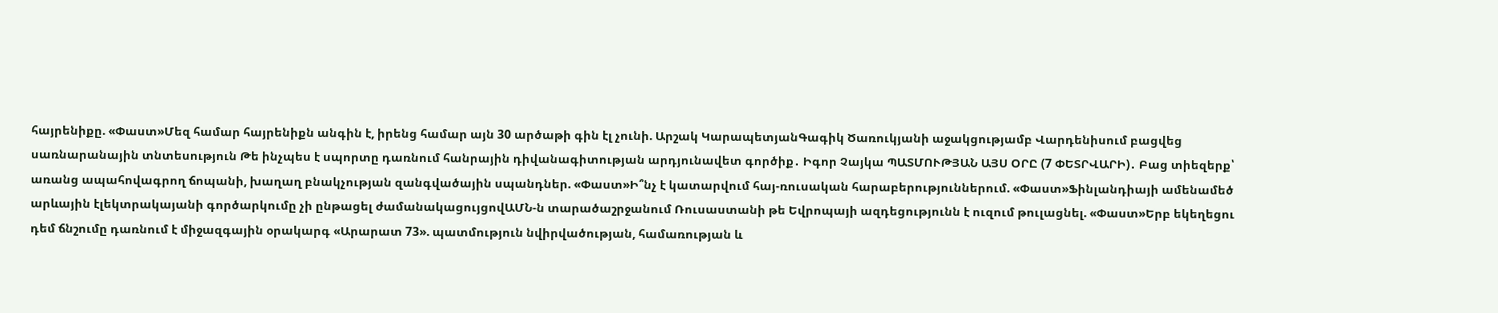հայրենիքը. «Փաստ»Մեզ համար հայրենիքն անգին է, իրենց համար այն 30 արծաթի գին էլ չունի. Արշակ ԿարապետյանԳագիկ Ծառուկյանի աջակցությամբ Վարդենիսում բացվեց սառնարանային տնտեսություն Թե ինչպես է սպորտը դառնում հանրային դիվանագիտության արդյունավետ գործիք․ Իգոր Չայկա ՊԱՏՄՈՒԹՅԱՆ ԱՅՍ ՕՐԸ (7 ՓԵՏՐՎԱՐԻ)․ Բաց տիեզերք՝ առանց ապահովագրող ճոպանի, խաղաղ բնակչության զանգվածային սպանդներ. «Փաստ»Ի՞նչ է կատարվում հայ-ռուսական հարաբերություններում. «Փաստ»Ֆինլանդիայի ամենամեծ արևային էլեկտրակայանի գործարկումը չի ընթացել ժամանակացույցովԱՄՆ-ն տարածաշրջանում Ռուսաստանի թե Եվրոպայի ազդեցությունն է ուզում թուլացնել. «Փաստ»Երբ եկեղեցու դեմ ճնշումը դառնում է միջազգային օրակարգ «Արարատ 73». պատմություն նվիրվածության, համառության և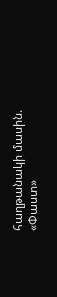հաղթանակի մասին. «Փաստ»